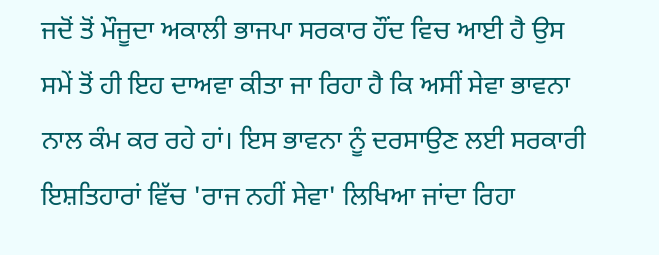ਜਦੋਂ ਤੋਂ ਮੌਜੂਦਾ ਅਕਾਲੀ ਭਾਜਪਾ ਸਰਕਾਰ ਹੌਂਦ ਵਿਚ ਆਈ ਹੈ ਉਸ ਸਮੇਂ ਤੋਂ ਹੀ ਇਹ ਦਾਅਵਾ ਕੀਤਾ ਜਾ ਰਿਹਾ ਹੈ ਕਿ ਅਸੀਂ ਸੇਵਾ ਭਾਵਨਾ ਨਾਲ ਕੰਮ ਕਰ ਰਹੇ ਹਾਂ। ਇਸ ਭਾਵਨਾ ਨੂੰ ਦਰਸਾਉਣ ਲਈ ਸਰਕਾਰੀ ਇਸ਼ਤਿਹਾਰਾਂ ਵਿੱਚ 'ਰਾਜ ਨਹੀਂ ਸੇਵਾ' ਲਿਖਿਆ ਜਾਂਦਾ ਰਿਹਾ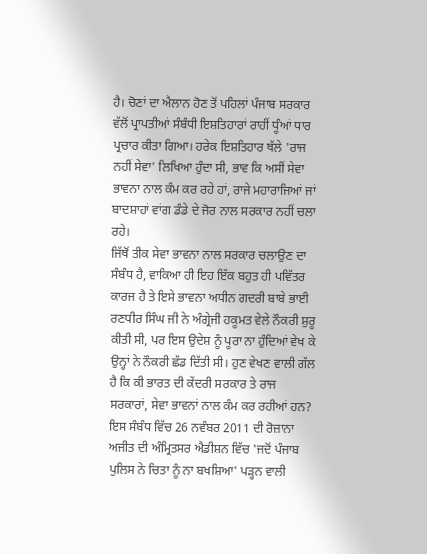ਹੈ। ਚੋਣਾਂ ਦਾ ਐਲਾਨ ਹੋਣ ਤੋਂ ਪਹਿਲਾਂ ਪੰਜਾਬ ਸਰਕਾਰ ਵੱਲੋਂ ਪ੍ਰਾਪਤੀਆਂ ਸੰਬੰਧੀ ਇਸ਼ਤਿਹਾਰਾਂ ਰਾਹੀਂ ਧੂੰਆਂ ਧਾਰ ਪ੍ਰਚਾਰ ਕੀਤਾ ਗਿਆ। ਹਰੇਕ ਇਸ਼ਤਿਹਾਰ ਥੱਲੇ 'ਰਾਜ ਨਹੀਂ ਸੇਵਾ' ਲਿਖਿਆ ਹੁੰਦਾ ਸੀ, ਭਾਵ ਕਿ ਅਸੀਂ ਸੇਵਾ ਭਾਵਨਾ ਨਾਲ ਕੰਮ ਕਰ ਰਹੇ ਹਾਂ, ਰਾਜੇ ਮਹਾਰਾਜਿਆਂ ਜਾਂ ਬਾਦਸ਼ਾਹਾਂ ਵਾਂਗ ਡੰਡੇ ਦੇ ਜੋਰ ਨਾਲ ਸਰਕਾਰ ਨਹੀਂ ਚਲਾ ਰਹੇ।
ਜਿੱਥੋਂ ਤੀਕ ਸੇਵਾ ਭਾਵਨਾ ਨਾਲ ਸਰਕਾਰ ਚਲਾਉਣ ਦਾ ਸੰਬੰਧ ਹੈ, ਵਾਕਿਆ ਹੀ ਇਹ ਇੱਕ ਬਹੁਤ ਹੀ ਪਵਿੱਤਰ ਕਾਰਜ ਹੈ ਤੇ ਇਸੇ ਭਾਵਨਾ ਅਧੀਨ ਗਦਰੀ ਬਾਬੇ ਭਾਈ ਰਣਧੀਰ ਸਿੰਘ ਜੀ ਨੇ ਅੰਗ੍ਰੇਜੀ ਹਕੂਮਤ ਵੇਲੇ ਨੌਕਰੀ ਸ਼ੁਰੂ ਕੀਤੀ ਸੀ, ਪਰ ਇਸ ਉਦੇਸ਼ ਨੂੰ ਪੂਰਾ ਨਾ ਹੁੰਦਿਆਂ ਵੇਖ ਕੇ ਉਨ੍ਹਾਂ ਨੇ ਨੌਕਰੀ ਛੱਡ ਦਿੱਤੀ ਸੀ। ਹੁਣ ਵੇਖਣ ਵਾਲੀ ਗੱਲ ਹੈ ਕਿ ਕੀ ਭਾਰਤ ਦੀ ਕੇਂਦਰੀ ਸਰਕਾਰ ਤੇ ਰਾਜ ਸਰਕਾਰਾਂ, ਸੇਵਾ ਭਾਵਨਾਂ ਨਾਲ ਕੰਮ ਕਰ ਰਹੀਆਂ ਹਨ? ਇਸ ਸੰਬੰਧ ਵਿੱਚ 26 ਨਵੰਬਰ 2011 ਦੀ ਰੋਜ਼ਾਨਾ ਅਜੀਤ ਦੀ ਅੰਮ੍ਰਿਤਸਰ ਐਡੀਸ਼ਨ ਵਿੱਚ 'ਜਦੋਂ ਪੰਜਾਬ ਪੁਲਿਸ ਨੇ ਚਿਤਾ ਨੂੰ ਨਾ ਬਖਸ਼ਿਆ' ਪੜ੍ਹਨ ਵਾਲੀ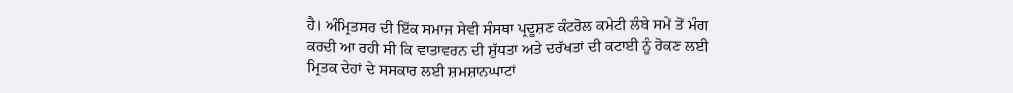ਹੈ। ਅੰਮ੍ਰਿਤਸਰ ਦੀ ਇੱਕ ਸਮਾਜ ਸੇਵੀ ਸੰਸਥਾ ਪ੍ਰਦੂਸ਼ਣ ਕੰਟਰੋਲ ਕਮੇਟੀ ਲੰਬੇ ਸਮੇਂ ਤੋਂ ਮੰਗ ਕਰਦੀ ਆ ਰਹੀ ਸੀ ਕਿ ਵਾਤਾਵਰਨ ਦੀ ਸ਼ੁੱਧਤਾ ਅਤੇ ਦਰੱਖਤਾਂ ਦੀ ਕਟਾਈ ਨੂੰ ਰੋਕਣ ਲਈ ਮ੍ਰਿਤਕ ਦੇਹਾਂ ਦੇ ਸਸਕਾਰ ਲਈ ਸ਼ਮਸ਼ਾਨਘਾਟਾਂ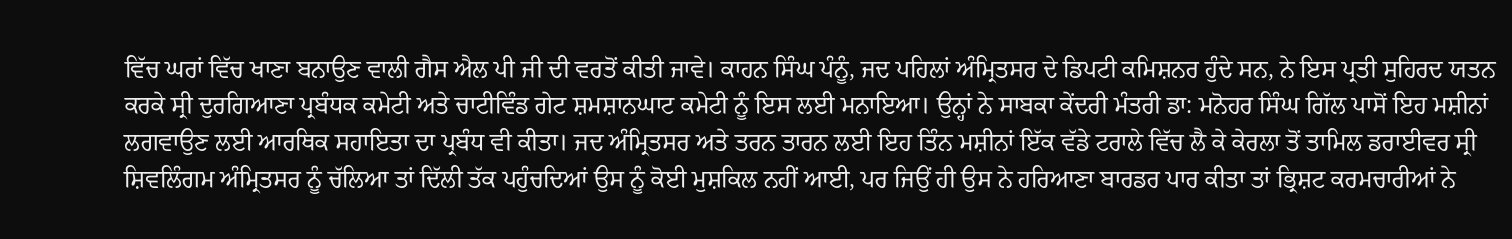ਵਿੱਚ ਘਰਾਂ ਵਿੱਚ ਖਾਣਾ ਬਨਾਉਣ ਵਾਲੀ ਗੈਸ ਐਲ ਪੀ ਜੀ ਦੀ ਵਰਤੋਂ ਕੀਤੀ ਜਾਵੇ। ਕਾਹਨ ਸਿੰਘ ਪੰਨੂੰ, ਜਦ ਪਹਿਲਾਂ ਅੰਮ੍ਰਿਤਸਰ ਦੇ ਡਿਪਟੀ ਕਮਿਸ਼ਨਰ ਹੁੰਦੇ ਸਨ, ਨੇ ਇਸ ਪ੍ਰਤੀ ਸੁਹਿਰਦ ਯਤਨ ਕਰਕੇ ਸ੍ਰੀ ਦੁਰਗਿਆਣਾ ਪ੍ਰਬੰਧਕ ਕਮੇਟੀ ਅਤੇ ਚਾਟੀਵਿੰਡ ਗੇਟ ਸ਼ਮਸ਼ਾਨਘਾਟ ਕਮੇਟੀ ਨੂੰ ਇਸ ਲਈ ਮਨਾਇਆ। ਉਨ੍ਹਾਂ ਨੇ ਸਾਬਕਾ ਕੇਂਦਰੀ ਮੰਤਰੀ ਡਾ: ਮਨੋਹਰ ਸਿੰਘ ਗਿੱਲ ਪਾਸੋਂ ਇਹ ਮਸ਼ੀਨਾਂ ਲਗਵਾਉਣ ਲਈ ਆਰਥਿਕ ਸਹਾਇਤਾ ਦਾ ਪ੍ਰਬੰਧ ਵੀ ਕੀਤਾ। ਜਦ ਅੰਮ੍ਰਿਤਸਰ ਅਤੇ ਤਰਨ ਤਾਰਨ ਲਈ ਇਹ ਤਿੰਨ ਮਸ਼ੀਨਾਂ ਇੱਕ ਵੱਡੇ ਟਰਾਲੇ ਵਿੱਚ ਲੈ ਕੇ ਕੇਰਲਾ ਤੋਂ ਤਾਮਿਲ ਡਰਾਈਵਰ ਸ੍ਰੀ ਸ਼ਿਵਲਿੰਗਮ ਅੰਮ੍ਰਿਤਸਰ ਨੂੰ ਚੱਲਿਆ ਤਾਂ ਦਿੱਲੀ ਤੱਕ ਪਹੁੰਚਦਿਆਂ ਉਸ ਨੂੰ ਕੋਈ ਮੁਸ਼ਕਿਲ ਨਹੀਂ ਆਈ, ਪਰ ਜਿਉਂ ਹੀ ਉਸ ਨੇ ਹਰਿਆਣਾ ਬਾਰਡਰ ਪਾਰ ਕੀਤਾ ਤਾਂ ਭ੍ਰਿਸ਼ਟ ਕਰਮਚਾਰੀਆਂ ਨੇ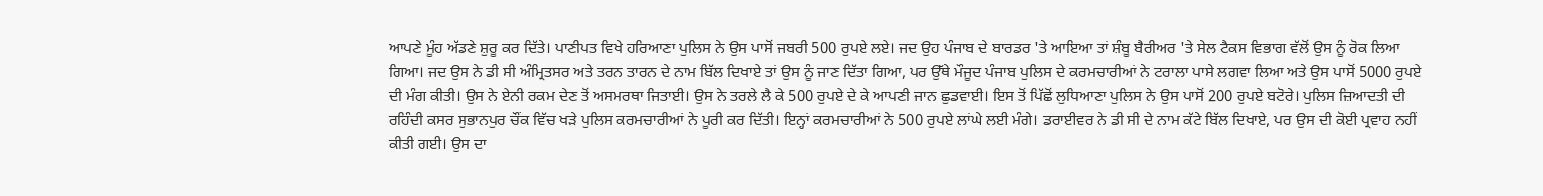ਆਪਣੇ ਮੂੰਹ ਅੱਡਣੇ ਸ਼ੁਰੂ ਕਰ ਦਿੱਤੇ। ਪਾਣੀਪਤ ਵਿਖੇ ਹਰਿਆਣਾ ਪੁਲਿਸ ਨੇ ਉਸ ਪਾਸੋਂ ਜਬਰੀ 500 ਰੁਪਏ ਲਏ। ਜਦ ਉਹ ਪੰਜਾਬ ਦੇ ਬਾਰਡਰ 'ਤੇ ਆਇਆ ਤਾਂ ਸ਼ੰਬੂ ਬੈਰੀਅਰ 'ਤੇ ਸੇਲ ਟੈਕਸ ਵਿਭਾਗ ਵੱਲੋਂ ਉਸ ਨੂੰ ਰੋਕ ਲਿਆ ਗਿਆ। ਜਦ ਉਸ ਨੇ ਡੀ ਸੀ ਅੰਮ੍ਰਿਤਸਰ ਅਤੇ ਤਰਨ ਤਾਰਨ ਦੇ ਨਾਮ ਬਿੱਲ ਦਿਖਾਏ ਤਾਂ ਉਸ ਨੂੰ ਜਾਣ ਦਿੱਤਾ ਗਿਆ, ਪਰ ਉੱਥੇ ਮੌਜੂਦ ਪੰਜਾਬ ਪੁਲਿਸ ਦੇ ਕਰਮਚਾਰੀਆਂ ਨੇ ਟਰਾਲਾ ਪਾਸੇ ਲਗਵਾ ਲਿਆ ਅਤੇ ਉਸ ਪਾਸੋਂ 5000 ਰੁਪਏ ਦੀ ਮੰਗ ਕੀਤੀ। ਉਸ ਨੇ ਏਨੀ ਰਕਮ ਦੇਣ ਤੋਂ ਅਸਮਰਥਾ ਜਿਤਾਈ। ਉਸ ਨੇ ਤਰਲੇ ਲੈ ਕੇ 500 ਰੁਪਏ ਦੇ ਕੇ ਆਪਣੀ ਜਾਨ ਛੁਡਵਾਈ। ਇਸ ਤੋਂ ਪਿੱਛੋਂ ਲੁਧਿਆਣਾ ਪੁਲਿਸ ਨੇ ਉਸ ਪਾਸੋਂ 200 ਰੁਪਏ ਬਟੋਰੇ। ਪੁਲਿਸ ਜ਼ਿਆਦਤੀ ਦੀ ਰਹਿੰਦੀ ਕਸਰ ਸੁਭਾਨਪੁਰ ਚੌਂਕ ਵਿੱਚ ਖੜੇ ਪੁਲਿਸ ਕਰਮਚਾਰੀਆਂ ਨੇ ਪੂਰੀ ਕਰ ਦਿੱਤੀ। ਇਨ੍ਹਾਂ ਕਰਮਚਾਰੀਆਂ ਨੇ 500 ਰੁਪਏ ਲਾਂਘੇ ਲਈ ਮੰਗੇ। ਡਰਾਈਵਰ ਨੇ ਡੀ ਸੀ ਦੇ ਨਾਮ ਕੱਟੇ ਬਿੱਲ ਦਿਖਾਏ, ਪਰ ਉਸ ਦੀ ਕੋਈ ਪ੍ਰਵਾਹ ਨਹੀਂ ਕੀਤੀ ਗਈ। ਉਸ ਦਾ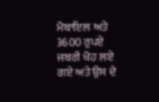ਮੋਬਾਇਲ ਅਤੇ 3600 ਰੁਪਏ ਜਬਰੀ ਖੋਹ ਲਏ ਗਏ ਅਤੇ ਉਸ ਦੇ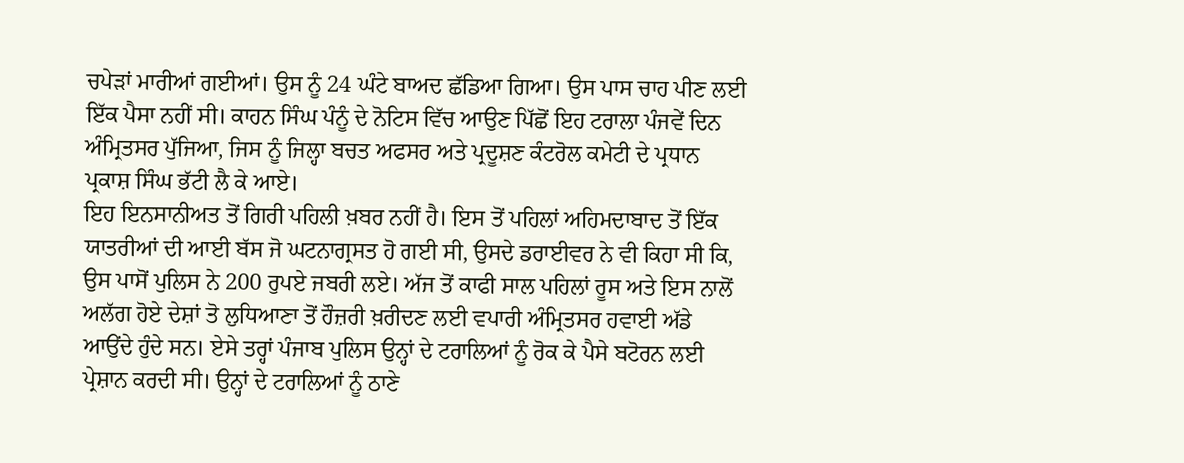ਚਪੇੜਾਂ ਮਾਰੀਆਂ ਗਈਆਂ। ਉਸ ਨੂੰ 24 ਘੰਟੇ ਬਾਅਦ ਛੱਡਿਆ ਗਿਆ। ਉਸ ਪਾਸ ਚਾਹ ਪੀਣ ਲਈ ਇੱਕ ਪੈਸਾ ਨਹੀਂ ਸੀ। ਕਾਹਨ ਸਿੰਘ ਪੰਨੂੰ ਦੇ ਨੋਟਿਸ ਵਿੱਚ ਆਉਣ ਪਿੱਛੋਂ ਇਹ ਟਰਾਲਾ ਪੰਜਵੇਂ ਦਿਨ ਅੰਮ੍ਰਿਤਸਰ ਪੁੱਜਿਆ, ਜਿਸ ਨੂੰ ਜਿਲ੍ਹਾ ਬਚਤ ਅਫਸਰ ਅਤੇ ਪ੍ਰਦੂਸ਼ਣ ਕੰਟਰੋਲ ਕਮੇਟੀ ਦੇ ਪ੍ਰਧਾਨ ਪ੍ਰਕਾਸ਼ ਸਿੰਘ ਭੱਟੀ ਲੈ ਕੇ ਆਏ।
ਇਹ ਇਨਸਾਨੀਅਤ ਤੋਂ ਗਿਰੀ ਪਹਿਲੀ ਖ਼ਬਰ ਨਹੀਂ ਹੈ। ਇਸ ਤੋਂ ਪਹਿਲਾਂ ਅਹਿਮਦਾਬਾਦ ਤੋਂ ਇੱਕ ਯਾਤਰੀਆਂ ਦੀ ਆਈ ਬੱਸ ਜੋ ਘਟਨਾਗ੍ਰਸਤ ਹੋ ਗਈ ਸੀ, ਉਸਦੇ ਡਰਾਈਵਰ ਨੇ ਵੀ ਕਿਹਾ ਸੀ ਕਿ, ਉਸ ਪਾਸੋਂ ਪੁਲਿਸ ਨੇ 200 ਰੁਪਏ ਜਬਰੀ ਲਏ। ਅੱਜ ਤੋਂ ਕਾਫੀ ਸਾਲ ਪਹਿਲਾਂ ਰੂਸ ਅਤੇ ਇਸ ਨਾਲੋਂ ਅਲੱਗ ਹੋਏ ਦੇਸ਼ਾਂ ਤੋ ਲੁਧਿਆਣਾ ਤੋਂ ਹੌਜ਼ਰੀ ਖ਼ਰੀਦਣ ਲਈ ਵਪਾਰੀ ਅੰਮ੍ਰਿਤਸਰ ਹਵਾਈ ਅੱਡੇ ਆਉਂਦੇ ਹੁੰਦੇ ਸਨ। ਏਸੇ ਤਰ੍ਹਾਂ ਪੰਜਾਬ ਪੁਲਿਸ ਉਨ੍ਹਾਂ ਦੇ ਟਰਾਲਿਆਂ ਨੂੰ ਰੋਕ ਕੇ ਪੈਸੇ ਬਟੋਰਨ ਲਈ ਪ੍ਰੇਸ਼ਾਨ ਕਰਦੀ ਸੀ। ਉਨ੍ਹਾਂ ਦੇ ਟਰਾਲਿਆਂ ਨੂੰ ਠਾਣੇ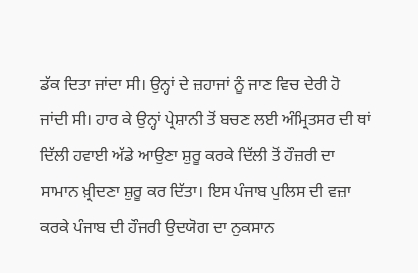ਡੱਕ ਦਿਤਾ ਜਾਂਦਾ ਸੀ। ਉਨ੍ਹਾਂ ਦੇ ਜ਼ਹਾਜਾਂ ਨੂੰ ਜਾਣ ਵਿਚ ਦੇਰੀ ਹੋ ਜਾਂਦੀ ਸੀ। ਹਾਰ ਕੇ ਉਨ੍ਹਾਂ ਪ੍ਰੇਸ਼ਾਨੀ ਤੋਂ ਬਚਣ ਲਈ ਅੰਮ੍ਰਿਤਸਰ ਦੀ ਥਾਂ ਦਿੱਲੀ ਹਵਾਈ ਅੱਡੇ ਆਉਣਾ ਸ਼ੁਰੂ ਕਰਕੇ ਦਿੱਲੀ ਤੋਂ ਹੌਜ਼ਰੀ ਦਾ ਸਾਮਾਨ ਖ਼੍ਰੀਦਣਾ ਸ਼ੁਰੂ ਕਰ ਦਿੱਤਾ। ਇਸ ਪੰਜਾਬ ਪੁਲਿਸ ਦੀ ਵਜ਼ਾ ਕਰਕੇ ਪੰਜਾਬ ਦੀ ਹੌਜਰੀ ਉਦਯੋਗ ਦਾ ਨੁਕਸਾਨ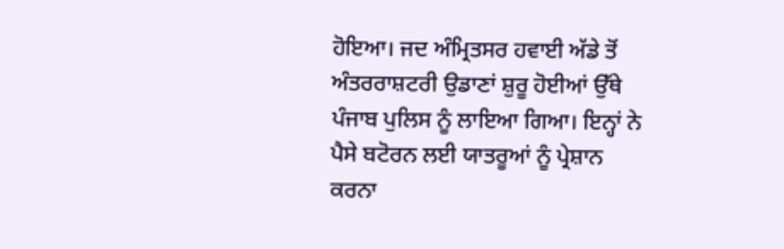ਹੋਇਆ। ਜਦ ਅੰਮ੍ਰਿਤਸਰ ਹਵਾਈ ਅੱਡੇ ਤੋਂ ਅੰਤਰਰਾਸ਼ਟਰੀ ਉਡਾਣਾਂ ਸ਼ੁਰੂ ਹੋਈਆਂ ਉੱਥੇ ਪੰਜਾਬ ਪੁਲਿਸ ਨੂੰ ਲਾਇਆ ਗਿਆ। ਇਨ੍ਹਾਂ ਨੇ ਪੈਸੇ ਬਟੋਰਨ ਲਈ ਯਾਤਰੂਆਂ ਨੂੰ ਪ੍ਰੇਸ਼ਾਨ ਕਰਨਾ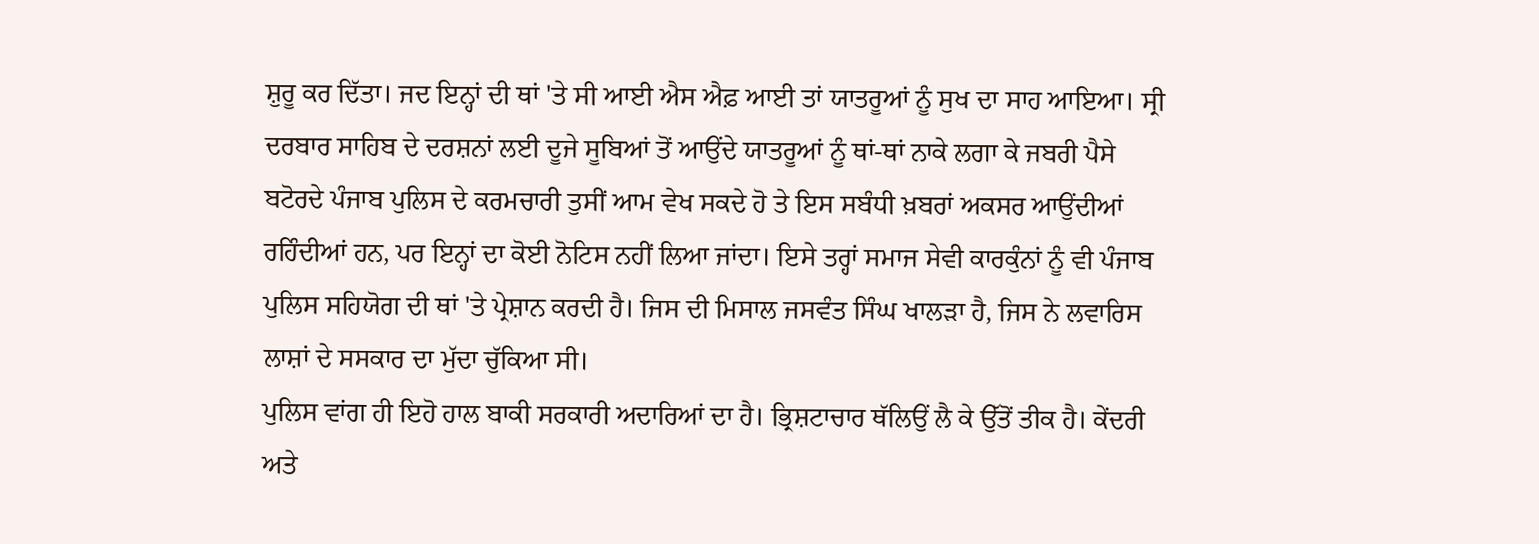ਸ਼ੁਰੂ ਕਰ ਦਿੱਤਾ। ਜਦ ਇਨ੍ਹਾਂ ਦੀ ਥਾਂ 'ਤੇ ਸੀ ਆਈ ਐਸ ਐਫ਼ ਆਈ ਤਾਂ ਯਾਤਰੂਆਂ ਨੂੰ ਸੁਖ ਦਾ ਸਾਹ ਆਇਆ। ਸ੍ਰੀ ਦਰਬਾਰ ਸਾਹਿਬ ਦੇ ਦਰਸ਼ਨਾਂ ਲਈ ਦੂਜੇ ਸੂਬਿਆਂ ਤੋਂ ਆਉਂਦੇ ਯਾਤਰੂਆਂ ਨੂੰ ਥਾਂ-ਥਾਂ ਨਾਕੇ ਲਗਾ ਕੇ ਜਬਰੀ ਪੈਸੇ ਬਟੋਰਦੇ ਪੰਜਾਬ ਪੁਲਿਸ ਦੇ ਕਰਮਚਾਰੀ ਤੁਸੀਂ ਆਮ ਵੇਖ ਸਕਦੇ ਹੋ ਤੇ ਇਸ ਸਬੰਧੀ ਖ਼ਬਰਾਂ ਅਕਸਰ ਆਉਂਦੀਆਂ ਰਹਿੰਦੀਆਂ ਹਨ, ਪਰ ਇਨ੍ਹਾਂ ਦਾ ਕੋਈ ਨੋਟਿਸ ਨਹੀਂ ਲਿਆ ਜਾਂਦਾ। ਇਸੇ ਤਰ੍ਹਾਂ ਸਮਾਜ ਸੇਵੀ ਕਾਰਕੁੰਨਾਂ ਨੂੰ ਵੀ ਪੰਜਾਬ ਪੁਲਿਸ ਸਹਿਯੋਗ ਦੀ ਥਾਂ 'ਤੇ ਪ੍ਰੇਸ਼ਾਨ ਕਰਦੀ ਹੈ। ਜਿਸ ਦੀ ਮਿਸਾਲ ਜਸਵੰਤ ਸਿੰਘ ਖਾਲੜਾ ਹੈ, ਜਿਸ ਨੇ ਲਵਾਰਿਸ ਲਾਸ਼ਾਂ ਦੇ ਸਸਕਾਰ ਦਾ ਮੁੱਦਾ ਚੁੱਕਿਆ ਸੀ।
ਪੁਲਿਸ ਵਾਂਗ ਹੀ ਇਹੋ ਹਾਲ ਬਾਕੀ ਸਰਕਾਰੀ ਅਦਾਰਿਆਂ ਦਾ ਹੈ। ਭ੍ਰਿਸ਼ਟਾਚਾਰ ਥੱਲਿਉਂ ਲੈ ਕੇ ਉੱਤੋਂ ਤੀਕ ਹੈ। ਕੇਂਦਰੀ ਅਤੇ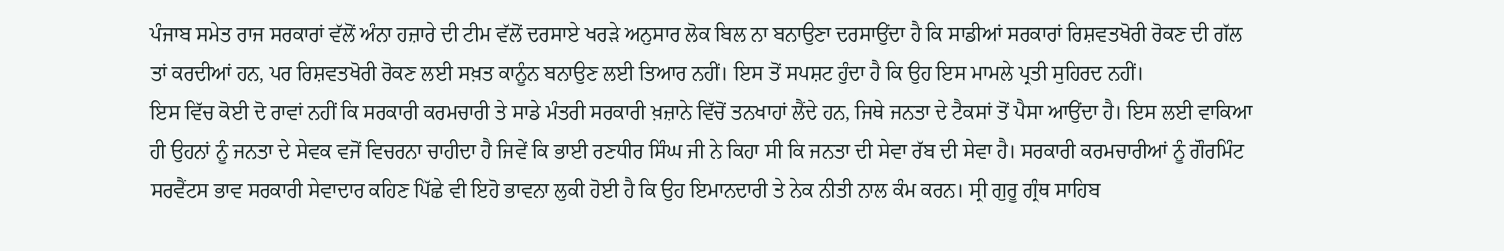ਪੰਜਾਬ ਸਮੇਤ ਰਾਜ ਸਰਕਾਰਾਂ ਵੱਲੋਂ ਅੰਨਾ ਹਜ਼ਾਰੇ ਦੀ ਟੀਮ ਵੱਲੋਂ ਦਰਸਾਏ ਖਰੜੇ ਅਨੁਸਾਰ ਲੋਕ ਬਿਲ ਨਾ ਬਨਾਉਣਾ ਦਰਸਾਉਂਦਾ ਹੈ ਕਿ ਸਾਡੀਆਂ ਸਰਕਾਰਾਂ ਰਿਸ਼ਵਤਖੋਰੀ ਰੋਕਣ ਦੀ ਗੱਲ ਤਾਂ ਕਰਦੀਆਂ ਹਨ, ਪਰ ਰਿਸ਼ਵਤਖੋਰੀ ਰੋਕਣ ਲਈ ਸਖ਼ਤ ਕਾਨੂੰਨ ਬਨਾਉਣ ਲਈ ਤਿਆਰ ਨਹੀਂ। ਇਸ ਤੋਂ ਸਪਸ਼ਟ ਹੁੰਦਾ ਹੈ ਕਿ ਉਹ ਇਸ ਮਾਮਲੇ ਪ੍ਰਤੀ ਸੁਹਿਰਦ ਨਹੀਂ।
ਇਸ ਵਿੱਚ ਕੋਈ ਦੋ ਰਾਵਾਂ ਨਹੀਂ ਕਿ ਸਰਕਾਰੀ ਕਰਮਚਾਰੀ ਤੇ ਸਾਡੇ ਮੰਤਰੀ ਸਰਕਾਰੀ ਖ਼ਜ਼ਾਨੇ ਵਿੱਚੋਂ ਤਨਖਾਹਾਂ ਲੈਂਦੇ ਹਨ, ਜਿਥੇ ਜਨਤਾ ਦੇ ਟੈਕਸਾਂ ਤੋਂ ਪੈਸਾ ਆਉਂਦਾ ਹੈ। ਇਸ ਲਈ ਵਾਕਿਆ ਹੀ ਉਹਨਾਂ ਨੂੰ ਜਨਤਾ ਦੇ ਸੇਵਕ ਵਜੋਂ ਵਿਚਰਨਾ ਚਾਹੀਦਾ ਹੈ ਜਿਵੇਂ ਕਿ ਭਾਈ ਰਣਧੀਰ ਸਿੰਘ ਜੀ ਨੇ ਕਿਹਾ ਸੀ ਕਿ ਜਨਤਾ ਦੀ ਸੇਵਾ ਰੱਬ ਦੀ ਸੇਵਾ ਹੈ। ਸਰਕਾਰੀ ਕਰਮਚਾਰੀਆਂ ਨੂੰ ਗੌਰਮਿੰਟ ਸਰਵੈਂਟਸ ਭਾਵ ਸਰਕਾਰੀ ਸੇਵਾਦਾਰ ਕਹਿਣ ਪਿੱਛੇ ਵੀ ਇਹੋ ਭਾਵਨਾ ਲੁਕੀ ਹੋਈ ਹੈ ਕਿ ਉਹ ਇਮਾਨਦਾਰੀ ਤੇ ਨੇਕ ਨੀਤੀ ਨਾਲ ਕੰਮ ਕਰਨ। ਸ੍ਰੀ ਗੁਰੂ ਗ੍ਰੰਥ ਸਾਹਿਬ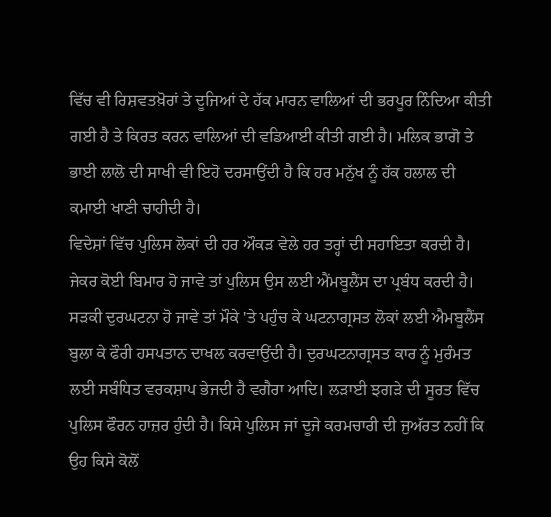ਵਿੱਚ ਵੀ ਰਿਸ਼ਵਤਖ਼ੋਰਾਂ ਤੇ ਦੂਜਿਆਂ ਦੇ ਹੱਕ ਮਾਰਨ ਵਾਲਿਆਂ ਦੀ ਭਰਪੂਰ ਨਿੰਦਿਆ ਕੀਤੀ ਗਈ ਹੈ ਤੇ ਕਿਰਤ ਕਰਨ ਵਾਲਿਆਂ ਦੀ ਵਡਿਆਈ ਕੀਤੀ ਗਈ ਹੈ। ਮਲਿਕ ਭਾਗੋ ਤੇ ਭਾਈ ਲਾਲੋ ਦੀ ਸਾਖੀ ਵੀ ਇਹੋ ਦਰਸਾਉਂਦੀ ਹੈ ਕਿ ਹਰ ਮਨੁੱਖ ਨੂੰ ਹੱਕ ਹਲਾਲ ਦੀ ਕਮਾਈ ਖਾਣੀ ਚਾਹੀਦੀ ਹੈ।
ਵਿਦੇਸ਼ਾਂ ਵਿੱਚ ਪੁਲਿਸ ਲੋਕਾਂ ਦੀ ਹਰ ਔਕੜ ਵੇਲੇ ਹਰ ਤਰ੍ਹਾਂ ਦੀ ਸਹਾਇਤਾ ਕਰਦੀ ਹੈ। ਜੇਕਰ ਕੋਈ ਬਿਮਾਰ ਹੋ ਜਾਵੇ ਤਾਂ ਪੁਲਿਸ ਉਸ ਲਈ ਐਂਮਬੂਲੈਂਸ ਦਾ ਪ੍ਰਬੰਧ ਕਰਦੀ ਹੈ। ਸੜਕੀ ਦੁਰਘਟਨਾ ਹੋ ਜਾਵੇ ਤਾਂ ਮੌਕੇ 'ਤੇ ਪਹੁੰਚ ਕੇ ਘਟਨਾਗ੍ਰਸਤ ਲੋਕਾਂ ਲਈ ਐਮਬੂਲੈਂਸ ਬੁਲਾ ਕੇ ਫੌਰੀ ਹਸਪਤਾਨ ਦਾਖਲ ਕਰਵਾਉਂਦੀ ਹੈ। ਦੁਰਘਟਨਾਗ੍ਰਸਤ ਕਾਰ ਨੂੰ ਮੁਰੰਮਤ ਲਈ ਸਬੰਧਿਤ ਵਰਕਸ਼ਾਪ ਭੇਜਦੀ ਹੈ ਵਗੈਰਾ ਆਦਿ। ਲੜਾਈ ਝਗੜੇ ਦੀ ਸੂਰਤ ਵਿੱਚ ਪੁਲਿਸ ਫੌਰਨ ਹਾਜ਼ਰ ਹੁੰਦੀ ਹੈ। ਕਿਸੇ ਪੁਲਿਸ ਜਾਂ ਦੂਜੇ ਕਰਮਚਾਰੀ ਦੀ ਜੁਅੱਰਤ ਨਹੀਂ ਕਿ ਉਹ ਕਿਸੇ ਕੋਲੋਂ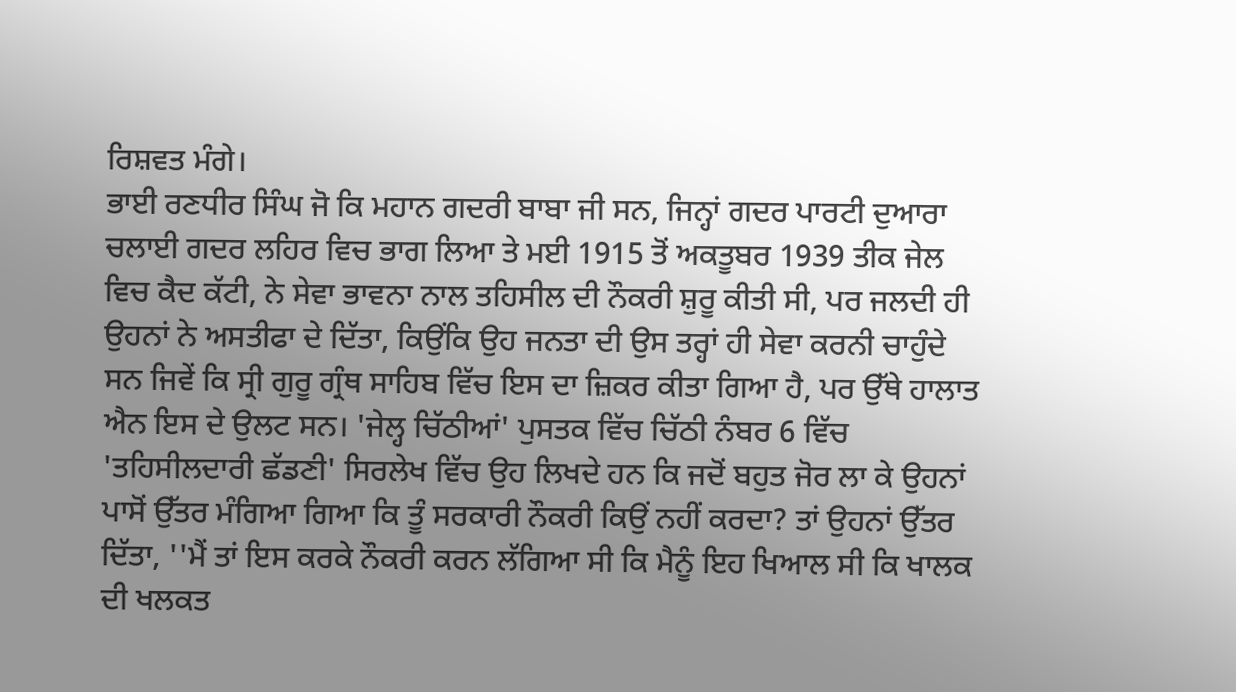ਰਿਸ਼ਵਤ ਮੰਗੇ।
ਭਾਈ ਰਣਧੀਰ ਸਿੰਘ ਜੋ ਕਿ ਮਹਾਨ ਗਦਰੀ ਬਾਬਾ ਜੀ ਸਨ, ਜਿਨ੍ਹਾਂ ਗਦਰ ਪਾਰਟੀ ਦੁਆਰਾ ਚਲਾਈ ਗਦਰ ਲਹਿਰ ਵਿਚ ਭਾਗ ਲਿਆ ਤੇ ਮਈ 1915 ਤੋਂ ਅਕਤੂਬਰ 1939 ਤੀਕ ਜੇਲ ਵਿਚ ਕੈਦ ਕੱਟੀ, ਨੇ ਸੇਵਾ ਭਾਵਨਾ ਨਾਲ ਤਹਿਸੀਲ ਦੀ ਨੌਕਰੀ ਸ਼ੁਰੂ ਕੀਤੀ ਸੀ, ਪਰ ਜਲਦੀ ਹੀ ਉਹਨਾਂ ਨੇ ਅਸਤੀਫਾ ਦੇ ਦਿੱਤਾ, ਕਿਉਂਕਿ ਉਹ ਜਨਤਾ ਦੀ ਉਸ ਤਰ੍ਹਾਂ ਹੀ ਸੇਵਾ ਕਰਨੀ ਚਾਹੁੰਦੇ ਸਨ ਜਿਵੇਂ ਕਿ ਸ੍ਰੀ ਗੁਰੂ ਗ੍ਰੰਥ ਸਾਹਿਬ ਵਿੱਚ ਇਸ ਦਾ ਜ਼ਿਕਰ ਕੀਤਾ ਗਿਆ ਹੈ, ਪਰ ਉੱਥੇ ਹਾਲਾਤ ਐਨ ਇਸ ਦੇ ਉਲਟ ਸਨ। 'ਜੇਲ੍ਹ ਚਿੱਠੀਆਂ' ਪੁਸਤਕ ਵਿੱਚ ਚਿੱਠੀ ਨੰਬਰ 6 ਵਿੱਚ 'ਤਹਿਸੀਲਦਾਰੀ ਛੱਡਣੀ' ਸਿਰਲੇਖ ਵਿੱਚ ਉਹ ਲਿਖਦੇ ਹਨ ਕਿ ਜਦੋਂ ਬਹੁਤ ਜੋਰ ਲਾ ਕੇ ਉਹਨਾਂ ਪਾਸੋਂ ਉੱਤਰ ਮੰਗਿਆ ਗਿਆ ਕਿ ਤੂੰ ਸਰਕਾਰੀ ਨੌਕਰੀ ਕਿਉਂ ਨਹੀਂ ਕਰਦਾ? ਤਾਂ ਉਹਨਾਂ ਉੱਤਰ ਦਿੱਤਾ, ''ਮੈਂ ਤਾਂ ਇਸ ਕਰਕੇ ਨੌਕਰੀ ਕਰਨ ਲੱਗਿਆ ਸੀ ਕਿ ਮੈਨੂੰ ਇਹ ਖਿਆਲ ਸੀ ਕਿ ਖਾਲਕ ਦੀ ਖਲਕਤ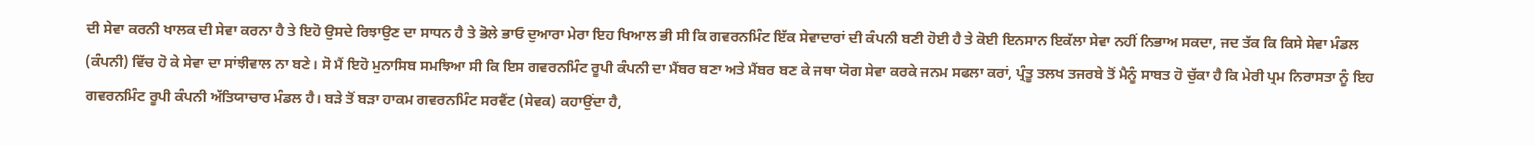ਦੀ ਸੇਵਾ ਕਰਨੀ ਖਾਲਕ ਦੀ ਸੇਵਾ ਕਰਨਾ ਹੈ ਤੇ ਇਹੋ ਉਸਦੇ ਰਿਝਾਉਣ ਦਾ ਸਾਧਨ ਹੈ ਤੇ ਭੋਲੇ ਭਾਓ ਦੁਆਰਾ ਮੇਰਾ ਇਹ ਖਿਆਲ ਭੀ ਸੀ ਕਿ ਗਵਰਨਮਿੰਟ ਇੱਕ ਸੇਵਾਦਾਰਾਂ ਦੀ ਕੰਪਨੀ ਬਣੀ ਹੋਈ ਹੈ ਤੇ ਕੋਈ ਇਨਸਾਨ ਇਕੱਲਾ ਸੇਵਾ ਨਹੀਂ ਨਿਭਾਅ ਸਕਦਾ, ਜਦ ਤੱਕ ਕਿ ਕਿਸੇ ਸੇਵਾ ਮੰਡਲ (ਕੰਪਨੀ) ਵਿੱਚ ਹੋ ਕੇ ਸੇਵਾ ਦਾ ਸਾਂਝੀਵਾਲ ਨਾ ਬਣੇ। ਸੋ ਮੈਂ ਇਹੋ ਮੁਨਾਸਿਬ ਸਮਝਿਆ ਸੀ ਕਿ ਇਸ ਗਵਰਨਮਿੰਟ ਰੂਪੀ ਕੰਪਨੀ ਦਾ ਮੈਂਬਰ ਬਣਾ ਅਤੇ ਮੈਂਬਰ ਬਣ ਕੇ ਜਥਾ ਯੋਗ ਸੇਵਾ ਕਰਕੇ ਜਨਮ ਸਫਲਾ ਕਰਾਂ, ਪ੍ਰੰਤੂ ਤਲਖ ਤਜਰਬੇ ਤੋਂ ਮੈਨੂੰ ਸਾਬਤ ਹੋ ਚੁੱਕਾ ਹੈ ਕਿ ਮੇਰੀ ਪ੍ਰਮ ਨਿਰਾਸਤਾ ਨੂੰ ਇਹ ਗਵਰਨਮਿੰਟ ਰੂਪੀ ਕੰਪਨੀ ਅੱਤਿਯਾਚਾਰ ਮੰਡਲ ਹੈ। ਬੜੇ ਤੋਂ ਬੜਾ ਹਾਕਮ ਗਵਰਨਮਿੰਟ ਸਰਵੈਂਟ (ਸੇਵਕ) ਕਹਾਉਂਦਾ ਹੈ,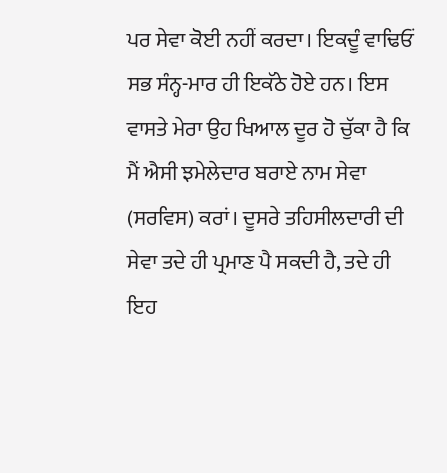ਪਰ ਸੇਵਾ ਕੋਈ ਨਹੀਂ ਕਰਦਾ। ਇਕਦੂੰ ਵਾਢਿਓਂ ਸਭ ਸੰਨ੍ਹ-ਮਾਰ ਹੀ ਇਕੱਠੇ ਹੋਏ ਹਨ। ਇਸ ਵਾਸਤੇ ਮੇਰਾ ਉਹ ਖਿਆਲ ਦੂਰ ਹੋ ਚੁੱਕਾ ਹੈ ਕਿ ਮੈਂ ਐਸੀ ਝਮੇਲੇਦਾਰ ਬਰਾਏ ਨਾਮ ਸੇਵਾ (ਸਰਵਿਸ) ਕਰਾਂ। ਦੂਸਰੇ ਤਹਿਸੀਲਦਾਰੀ ਦੀ ਸੇਵਾ ਤਦੇ ਹੀ ਪ੍ਰਮਾਣ ਪੈ ਸਕਦੀ ਹੈ, ਤਦੇ ਹੀ ਇਹ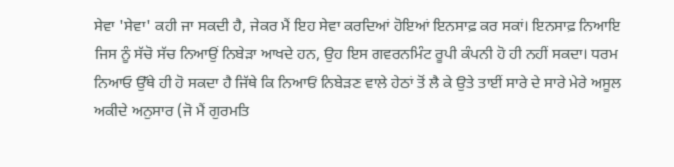ਸੇਵਾ 'ਸੇਵਾ' ਕਹੀ ਜਾ ਸਕਦੀ ਹੈ, ਜੇਕਰ ਮੈਂ ਇਹ ਸੇਵਾ ਕਰਦਿਆਂ ਹੋਇਆਂ ਇਨਸਾਫ਼ ਕਰ ਸਕਾਂ। ਇਨਸਾਫ਼ ਨਿਆਇ ਜਿਸ ਨੂੰ ਸੱਚੋ ਸੱਚ ਨਿਆਉਂ ਨਿਬੇੜਾ ਆਖਦੇ ਹਨ, ਉਹ ਇਸ ਗਵਰਨਮਿੰਟ ਰੂਪੀ ਕੰਪਨੀ ਹੋ ਹੀ ਨਹੀਂ ਸਕਦਾ। ਧਰਮ ਨਿਆਓ ਉੱਥੇ ਹੀ ਹੋ ਸਕਦਾ ਹੈ ਜਿੱਥੇ ਕਿ ਨਿਆਓਂ ਨਿਬੇੜਣ ਵਾਲੇ ਹੇਠਾਂ ਤੋਂ ਲੈ ਕੇ ਉਤੇ ਤਾਈਂ ਸਾਰੇ ਦੇ ਸਾਰੇ ਮੇਰੇ ਅਸੂਲ ਅਕੀਦੇ ਅਨੁਸਾਰ (ਜੋ ਮੈਂ ਗੁਰਮਤਿ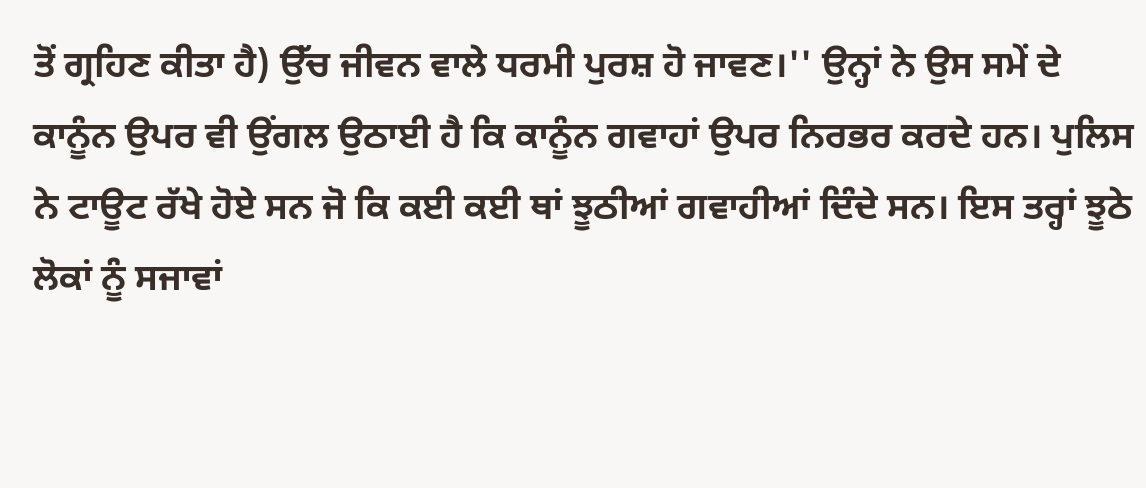ਤੋਂ ਗ੍ਰਹਿਣ ਕੀਤਾ ਹੈ) ਉੱਚ ਜੀਵਨ ਵਾਲੇ ਧਰਮੀ ਪੁਰਸ਼ ਹੋ ਜਾਵਣ।'' ਉਨ੍ਹਾਂ ਨੇ ਉਸ ਸਮੇਂ ਦੇ ਕਾਨੂੰਨ ਉਪਰ ਵੀ ਉਂਗਲ ਉਠਾਈ ਹੈ ਕਿ ਕਾਨੂੰਨ ਗਵਾਹਾਂ ਉਪਰ ਨਿਰਭਰ ਕਰਦੇ ਹਨ। ਪੁਲਿਸ ਨੇ ਟਾਊਟ ਰੱਖੇ ਹੋਏ ਸਨ ਜੋ ਕਿ ਕਈ ਕਈ ਥਾਂ ਝੂਠੀਆਂ ਗਵਾਹੀਆਂ ਦਿੰਦੇ ਸਨ। ਇਸ ਤਰ੍ਹਾਂ ਝੂਠੇ ਲੋਕਾਂ ਨੂੰ ਸਜਾਵਾਂ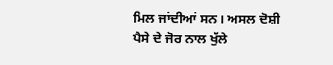ਮਿਲ ਜਾਂਦੀਆਂ ਸਨ। ਅਸਲ ਦੋਸ਼ੀ ਪੈਸੇ ਦੇ ਜੋਰ ਨਾਲ ਖੁੱਲੇ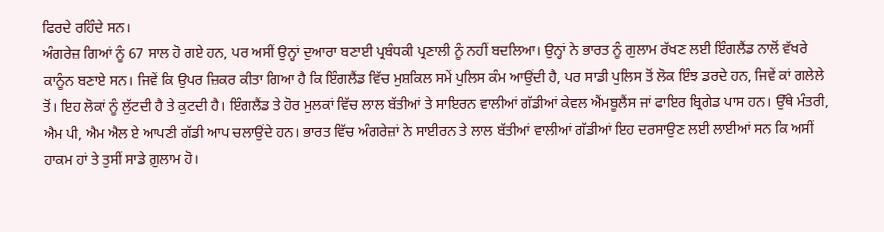ਫਿਰਦੇ ਰਹਿੰਦੇ ਸਨ।
ਅੰਗਰੇਜ਼ ਗਿਆਂ ਨੂੰ 67 ਸਾਲ ਹੋ ਗਏ ਹਨ, ਪਰ ਅਸੀਂ ਉਨ੍ਹਾਂ ਦੁਆਰਾ ਬਣਾਈ ਪ੍ਰਬੰਧਕੀ ਪ੍ਰਣਾਲੀ ਨੂੰ ਨਹੀਂ ਬਦਲਿਆ। ਉਨ੍ਹਾਂ ਨੇ ਭਾਰਤ ਨੂੰ ਗੁਲਾਮ ਰੱਖਣ ਲਈ ਇੰਗਲੈਂਡ ਨਾਲੋਂ ਵੱਖਰੇ ਕਾਨੂੰਨ ਬਣਾਏ ਸਨ। ਜਿਵੇਂ ਕਿ ਉਪਰ ਜ਼ਿਕਰ ਕੀਤਾ ਗਿਆ ਹੈ ਕਿ ਇੰਗਲੈਂਡ ਵਿੱਚ ਮੁਸ਼ਕਿਲ ਸਮੇਂ ਪੁਲਿਸ ਕੰਮ ਆਉਂਦੀ ਹੈ, ਪਰ ਸਾਡੀ ਪੁਲਿਸ ਤੋਂ ਲੋਕ ਇੰਝ ਡਰਦੇ ਹਨ, ਜਿਵੇਂ ਕਾਂ ਗਲੇਲੇ ਤੋਂ। ਇਹ ਲੋਕਾਂ ਨੂੰ ਲੁੱਟਦੀ ਹੈ ਤੇ ਕੁਟਦੀ ਹੈ। ਇੰਗਲੈਂਡ ਤੇ ਹੋਰ ਮੁਲਕਾਂ ਵਿੱਚ ਲਾਲ ਬੱਤੀਆਂ ਤੇ ਸਾਇਰਨ ਵਾਲੀਆਂ ਗੱਡੀਆਂ ਕੇਵਲ ਐਂਮਬੂਲੈਂਸ ਜਾਂ ਫਾਇਰ ਬ੍ਰਿਗੇਡ ਪਾਸ ਹਨ। ਉੱਥੇ ਮੰਤਰੀ, ਐਮ ਪੀ, ਐਮ ਐਲ ਏ ਆਪਣੀ ਗੱਡੀ ਆਪ ਚਲਾਉਂਦੇ ਹਨ। ਭਾਰਤ ਵਿੱਚ ਅੰਗਰੇਜ਼ਾਂ ਨੇ ਸਾਈਰਨ ਤੇ ਲਾਲ ਬੱਤੀਆਂ ਵਾਲੀਆਂ ਗੱਡੀਆਂ ਇਹ ਦਰਸਾਉਣ ਲਈ ਲਾਈਆਂ ਸਨ ਕਿ ਅਸੀਂ ਹਾਕਮ ਹਾਂ ਤੇ ਤੁਸੀਂ ਸਾਡੇ ਗ਼ੁਲਾਮ ਹੋ।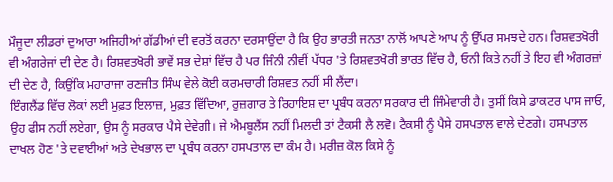ਮੌਜੂਦਾ ਲੀਡਰਾਂ ਦੁਆਰਾ ਅਜਿਹੀਆਂ ਗੱਡੀਆਂ ਦੀ ਵਰਤੋਂ ਕਰਨਾ ਦਰਸਾਉਂਦਾ ਹੈ ਕਿ ਉਹ ਭਾਰਤੀ ਜਨਤਾ ਨਾਲੋਂ ਆਪਣੇ ਆਪ ਨੂੰ ਉੱਪਰ ਸਮਝਦੇ ਹਨ। ਰਿਸ਼ਵਤਖੋਰੀ ਵੀ ਅੰਗਰੇਜਾਂ ਦੀ ਦੇਣ ਹੈ। ਰਿਸ਼ਵਤਖੋਰੀ ਭਾਵੇਂ ਸਭ ਦੇਸ਼ਾਂ ਵਿੱਚ ਹੈ ਪਰ ਜਿੰਨੀ ਨੀਵੀਂ ਪੱਧਰ 'ਤੇ ਰਿਸ਼ਵਤਖੋਰੀ ਭਾਰਤ ਵਿੱਚ ਹੈ, ਓਨੀ ਕਿਤੇ ਨਹੀਂ ਤੇ ਇਹ ਵੀ ਅੰਗਰਜ਼ਾਂ ਦੀ ਦੇਣ ਹੈ, ਕਿਉਂਕਿ ਮਹਾਰਾਜਾ ਰਣਜੀਤ ਸਿੰਘ ਵੇਲੇ ਕੋਈ ਕਰਮਚਾਰੀ ਰਿਸ਼ਵਤ ਨਹੀਂ ਸੀ ਲੈਂਦਾ।
ਇੰਗਲੈਂਡ ਵਿੱਚ ਲੋਕਾਂ ਲਈ ਮੁਫ਼ਤ ਇਲਾਜ਼, ਮੁਫ਼ਤ ਵਿੱਦਿਆ, ਰੁਜ਼ਗਾਰ ਤੇ ਰਿਹਾਇਸ਼ ਦਾ ਪ੍ਰਬੰਧ ਕਰਨਾ ਸਰਕਾਰ ਦੀ ਜਿੰਮੇਵਾਰੀ ਹੈ। ਤੁਸੀਂ ਕਿਸੇ ਡਾਕਟਰ ਪਾਸ ਜਾਓ, ਉਹ ਫੀਸ ਨਹੀਂ ਲਏਗਾ, ਉਸ ਨੂੰ ਸਰਕਾਰ ਪੈਸੇ ਦੇਵੇਗੀ। ਜੇ ਐਮਬੂਲੈਂਸ ਨਹੀਂ ਮਿਲਦੀ ਤਾਂ ਟੈਕਸੀ ਲੈ ਲਵੋ। ਟੈਕਸੀ ਨੂੰ ਪੈਸੇ ਹਸਪਤਾਲ ਵਾਲੇ ਦੇਣਗੇ। ਹਸਪਤਾਲ ਦਾਖਲ ਹੋਣ 'ਤੇ ਦਵਾਈਆਂ ਅਤੇ ਦੇਖਭਾਲ ਦਾ ਪ੍ਰਬੰਧ ਕਰਨਾ ਹਸਪਤਾਲ ਦਾ ਕੰਮ ਹੈ। ਮਰੀਜ਼ ਕੋਲ ਕਿਸੇ ਨੂੰ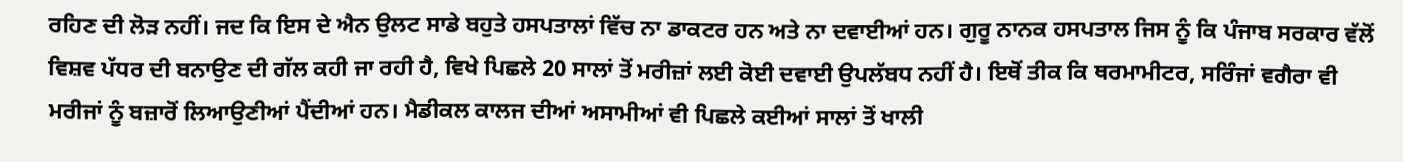ਰਹਿਣ ਦੀ ਲੋੜ ਨਹੀਂ। ਜਦ ਕਿ ਇਸ ਦੇ ਐਨ ਉਲਟ ਸਾਡੇ ਬਹੁਤੇ ਹਸਪਤਾਲਾਂ ਵਿੱਚ ਨਾ ਡਾਕਟਰ ਹਨ ਅਤੇ ਨਾ ਦਵਾਈਆਂ ਹਨ। ਗੁਰੂ ਨਾਨਕ ਹਸਪਤਾਲ ਜਿਸ ਨੂੰ ਕਿ ਪੰਜਾਬ ਸਰਕਾਰ ਵੱਲੋਂ ਵਿਸ਼ਵ ਪੱਧਰ ਦੀ ਬਨਾਉਣ ਦੀ ਗੱਲ ਕਹੀ ਜਾ ਰਹੀ ਹੈ, ਵਿਖੇ ਪਿਛਲੇ 20 ਸਾਲਾਂ ਤੋਂ ਮਰੀਜ਼ਾਂ ਲਈ ਕੋਈ ਦਵਾਈ ਉਪਲੱਬਧ ਨਹੀਂ ਹੈ। ਇਥੋਂ ਤੀਕ ਕਿ ਥਰਮਾਮੀਟਰ, ਸਰਿੰਜਾਂ ਵਗੈਰਾ ਵੀ ਮਰੀਜਾਂ ਨੂੰ ਬਜ਼ਾਰੋਂ ਲਿਆਉਣੀਆਂ ਪੈਂਦੀਆਂ ਹਨ। ਮੈਡੀਕਲ ਕਾਲਜ ਦੀਆਂ ਅਸਾਮੀਆਂ ਵੀ ਪਿਛਲੇ ਕਈਆਂ ਸਾਲਾਂ ਤੋਂ ਖਾਲੀ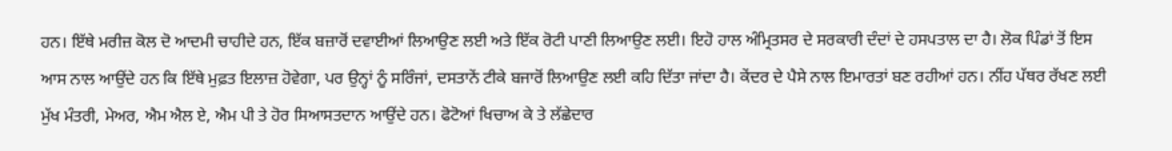ਹਨ। ਇੱਥੇ ਮਰੀਜ਼ ਕੋਲ ਦੋ ਆਦਮੀ ਚਾਹੀਦੇ ਹਨ, ਇੱਕ ਬਜ਼ਾਰੋਂ ਦਵਾਈਆਂ ਲਿਆਉਣ ਲਈ ਅਤੇ ਇੱਕ ਰੋਟੀ ਪਾਣੀ ਲਿਆਉਣ ਲਈ। ਇਹੋ ਹਾਲ ਅੰਮ੍ਰਿਤਸਰ ਦੇ ਸਰਕਾਰੀ ਦੰਦਾਂ ਦੇ ਹਸਪਤਾਲ ਦਾ ਹੈ। ਲੋਕ ਪਿੰਡਾਂ ਤੋਂ ਇਸ ਆਸ ਨਾਲ ਆਉਂਦੇ ਹਨ ਕਿ ਇੱਥੇ ਮੁਫ਼ਤ ਇਲਾਜ਼ ਹੋਵੇਗਾ, ਪਰ ਉਨ੍ਹਾਂ ਨੂੰ ਸਰਿੰਜਾਂ, ਦਸਤਾਨੇਂ ਟੀਕੇ ਬਜਾਰੋਂ ਲਿਆਉਣ ਲਈ ਕਹਿ ਦਿੱਤਾ ਜਾਂਦਾ ਹੈ। ਕੇਂਦਰ ਦੇ ਪੈਸੇ ਨਾਲ ਇਮਾਰਤਾਂ ਬਣ ਰਹੀਆਂ ਹਨ। ਨੀਂਹ ਪੱਥਰ ਰੱਖਣ ਲਈ ਮੁੱਖ ਮੰਤਰੀ, ਮੇਅਰ, ਐਮ ਐਲ ਏ, ਐਮ ਪੀ ਤੇ ਹੋਰ ਸਿਆਸਤਦਾਨ ਆਉਂਦੇ ਹਨ। ਫੋਟੋਆਂ ਖਿਚਾਅ ਕੇ ਤੇ ਲੱਛੇਦਾਰ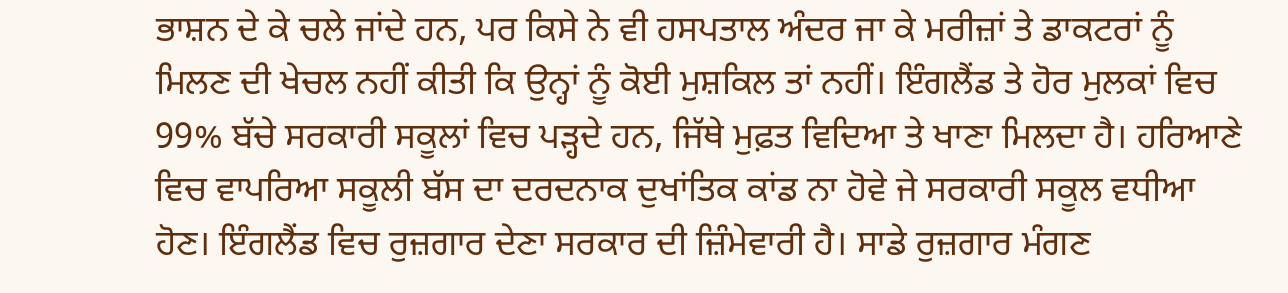ਭਾਸ਼ਨ ਦੇ ਕੇ ਚਲੇ ਜਾਂਦੇ ਹਨ, ਪਰ ਕਿਸੇ ਨੇ ਵੀ ਹਸਪਤਾਲ ਅੰਦਰ ਜਾ ਕੇ ਮਰੀਜ਼ਾਂ ਤੇ ਡਾਕਟਰਾਂ ਨੂੰ ਮਿਲਣ ਦੀ ਖੇਚਲ ਨਹੀਂ ਕੀਤੀ ਕਿ ਉਨ੍ਹਾਂ ਨੂੰ ਕੋਈ ਮੁਸ਼ਕਿਲ ਤਾਂ ਨਹੀਂ। ਇੰਗਲੈਂਡ ਤੇ ਹੋਰ ਮੁਲਕਾਂ ਵਿਚ 99% ਬੱਚੇ ਸਰਕਾਰੀ ਸਕੂਲਾਂ ਵਿਚ ਪੜ੍ਹਦੇ ਹਨ, ਜਿੱਥੇ ਮੁਫ਼ਤ ਵਿਦਿਆ ਤੇ ਖਾਣਾ ਮਿਲਦਾ ਹੈ। ਹਰਿਆਣੇ ਵਿਚ ਵਾਪਰਿਆ ਸਕੂਲੀ ਬੱਸ ਦਾ ਦਰਦਨਾਕ ਦੁਖਾਂਤਿਕ ਕਾਂਡ ਨਾ ਹੋਵੇ ਜੇ ਸਰਕਾਰੀ ਸਕੂਲ ਵਧੀਆ ਹੋਣ। ਇੰਗਲੈਂਡ ਵਿਚ ਰੁਜ਼ਗਾਰ ਦੇਣਾ ਸਰਕਾਰ ਦੀ ਜ਼ਿੰਮੇਵਾਰੀ ਹੈ। ਸਾਡੇ ਰੁਜ਼ਗਾਰ ਮੰਗਣ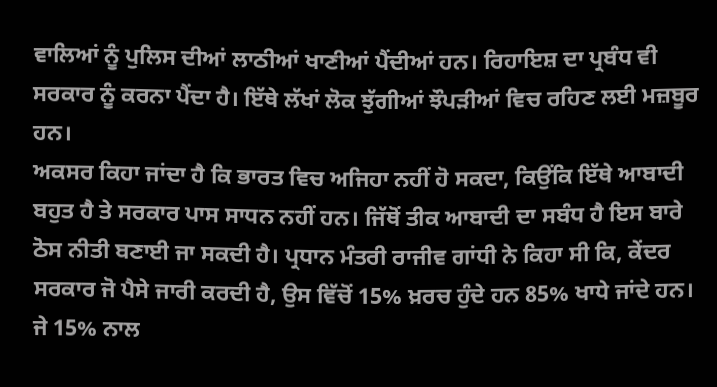ਵਾਲਿਆਂ ਨੂੰ ਪੁਲਿਸ ਦੀਆਂ ਲਾਠੀਆਂ ਖਾਣੀਆਂ ਪੈਂਦੀਆਂ ਹਨ। ਰਿਹਾਇਸ਼ ਦਾ ਪ੍ਰਬੰਧ ਵੀ ਸਰਕਾਰ ਨੂੰ ਕਰਨਾ ਪੈਂਦਾ ਹੈ। ਇੱਥੇ ਲੱਖਾਂ ਲੋਕ ਝੁੱਗੀਆਂ ਝੌਪੜੀਆਂ ਵਿਚ ਰਹਿਣ ਲਈ ਮਜ਼ਬੂਰ ਹਨ।
ਅਕਸਰ ਕਿਹਾ ਜਾਂਦਾ ਹੈ ਕਿ ਭਾਰਤ ਵਿਚ ਅਜਿਹਾ ਨਹੀਂ ਹੋ ਸਕਦਾ, ਕਿਉਂਕਿ ਇੱਥੇ ਆਬਾਦੀ ਬਹੁਤ ਹੈ ਤੇ ਸਰਕਾਰ ਪਾਸ ਸਾਧਨ ਨਹੀਂ ਹਨ। ਜਿੱਥੋਂ ਤੀਕ ਆਬਾਦੀ ਦਾ ਸਬੰਧ ਹੈ ਇਸ ਬਾਰੇ ਠੋਸ ਨੀਤੀ ਬਣਾਈ ਜਾ ਸਕਦੀ ਹੈ। ਪ੍ਰਧਾਨ ਮੰਤਰੀ ਰਾਜੀਵ ਗਾਂਧੀ ਨੇ ਕਿਹਾ ਸੀ ਕਿ, ਕੇਂਦਰ ਸਰਕਾਰ ਜੋ ਪੈਸੇ ਜਾਰੀ ਕਰਦੀ ਹੈ, ਉਸ ਵਿੱਚੋਂ 15% ਖ਼ਰਚ ਹੁੰਦੇ ਹਨ 85% ਖਾਧੇ ਜਾਂਦੇ ਹਨ। ਜੇ 15% ਨਾਲ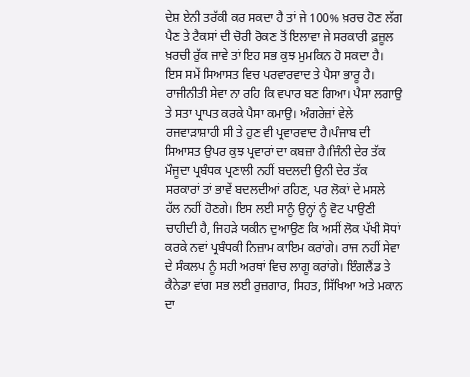ਦੇਸ਼ ਏਨੀ ਤਰੱਕੀ ਕਰ ਸਕਦਾ ਹੈ ਤਾਂ ਜੇ 100% ਖ਼ਰਚ ਹੋਣ ਲੱਗ ਪੈਣ ਤੇ ਟੈਕਸਾਂ ਦੀ ਚੋਰੀ ਰੋਕਣ ਤੋਂ ਇਲਾਵਾ ਜੇ ਸਰਕਾਰੀ ਫ਼ਜ਼ੂਲ ਖ਼ਰਚੀ ਰੁੱਕ ਜਾਵੇ ਤਾਂ ਇਹ ਸਭ ਕੁਝ ਮੁਮਕਿਨ ਹੋ ਸਕਦਾ ਹੈ। ਇਸ ਸਮੇਂ ਸਿਆਸਤ ਵਿਚ ਪਰਵਾਰਵਾਦ ਤੇ ਪੈਸਾ ਭਾਰੂ ਹੈ। ਰਾਜੀਨੀਤੀ ਸੇਵਾ ਨਾ ਰਹਿ ਕਿ ਵਪਾਰ ਬਣ ਗਿਆ। ਪੈਸਾ ਲਗਾਉ ਤੇ ਸਤਾ ਪ੍ਰਾਪਤ ਕਰਕੇ ਪੈਸਾ ਕਮਾਉ। ਅੰਗਰੇਜ਼ਾਂ ਵੇਲੇ ਰਜਵਾੜਾਸ਼ਾਹੀ ਸੀ ਤੇ ਹੁਣ ਵੀ ਪ੍ਰਵਾਰਵਾਦ ਹੈ।ਪੰਜਾਬ ਦੀ ਸਿਆਸਤ ਉਪਰ ਕੁਝ ਪ੍ਰਵਾਰਾਂ ਦਾ ਕਬਜ਼ਾ ਹੈ।ਜਿੰਨੀ ਦੇਰ ਤੱਕ ਮੌਜੂਦਾ ਪ੍ਰਬੰਧਕ ਪ੍ਰਣਾਲੀ ਨਹੀਂ ਬਦਲਦੀ ਉਨੀ ਦੇਰ ਤੱਕ ਸਰਕਾਰਾਂ ਤਾਂ ਭਾਵੇਂ ਬਦਲਦੀਆਂ ਰਹਿਣ, ਪਰ ਲੋਕਾਂ ਦੇ ਮਸਲੇ ਹੱਲ ਨਹੀਂ ਹੋਣਗੇ। ਇਸ ਲਈ ਸਾਨੂੰ ਉਨ੍ਹਾਂ ਨੂੰ ਵੋਟ ਪਾਉਣੀ ਚਾਹੀਦੀ ਹੈ, ਜਿਹੜੇ ਯਕੀਨ ਦੁਆਉਣ ਕਿ ਅਸੀਂ ਲੋਕ ਪੱਖੀ ਸੋਧਾਂ ਕਰਕੇ ਨਵਾਂ ਪ੍ਰਬੰਧਕੀ ਨਿਜ਼ਾਮ ਕਾਇਮ ਕਰਾਂਗੇ। ਰਾਜ ਨਹੀਂ ਸੇਵਾ ਦੇ ਸੰਕਲਪ ਨੂੰ ਸਹੀ ਅਰਥਾਂ ਵਿਚ ਲਾਗੂ ਕਰਾਂਗੇ। ਇੰਗਲੈਂਡ ਤੇ ਕੈਨੇਡਾ ਵਾਂਗ ਸਭ ਲਈ ਰੁਜ਼ਗਾਰ, ਸਿਹਤ, ਸਿੱਖਿਆ ਅਤੇ ਮਕਾਨ ਦਾ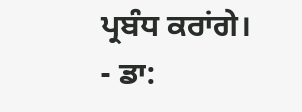ਪ੍ਰਬੰਧ ਕਰਾਂਗੇ।
- ਡਾ: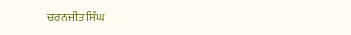ਚਰਨਜੀਤ ਸਿੰਘ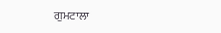ਗੁਮਟਾਲਾ